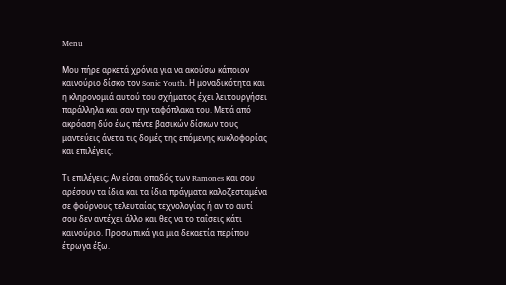Menu

Μου πήρε αρκετά χρόνια για να ακούσω κάποιον καινούριο δίσκο τον Sonic Youth. Η μοναδικότητα και η κληρονομιά αυτού του σχήματος έχει λειτουργήσει παράλληλα και σαν την ταφόπλακα του. Μετά από ακρόαση δύο έως πέντε βασικών δίσκων τους μαντεύεις άνετα τις δομές της επόμενης κυκλοφορίας και επιλέγεις.

Τι επιλέγεις; Αν είσαι οπαδός των Ramones και σου αρέσουν τα ίδια και τα ίδια πράγματα καλοζεσταμένα σε φούρνους τελευταίας τεχνολογίας ή αν το αυτί σου δεν αντέχει άλλο και θες να το ταΐσεις κάτι καινούριο. Προσωπικά για μια δεκαετία περίπου έτρωγα έξω.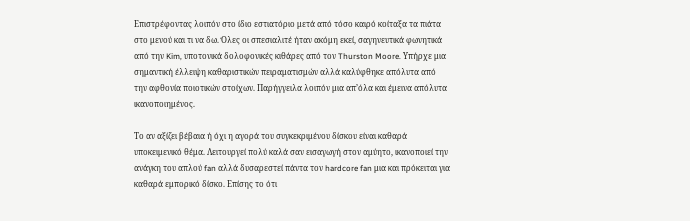Επιστρέφοντας λοιπόν στο ίδιο εστιατόριο μετά από τόσο καιρό κοίταξα τα πιάτα στο μενού και τι να δω. Όλες οι σπεσιαλιτέ ήταν ακόμη εκεί, σαγηνευτικά φωνητικά από την Kim, υποτονικά δολοφονικές κιθάρες από τον Thurston Moore. Υπήρχε μια σημαντική έλλειψη καθαριστικών πειραματισμών αλλά καλύφθηκε απόλυτα από την αφθονία ποιοτικών στοίχων. Παρήγγειλα λοιπόν μια απ’όλα και έμεινα απόλυτα ικανοποιημένος.

Το αν αξίζει βέβαια ή όχι η αγορά του συγκεκριμένου δίσκου είναι καθαρά υποκειμενικό θέμα. Λειτουργεί πολύ καλά σαν εισαγωγή στον αμύητο, ικανοποιεί την ανάγκη του απλού fan αλλά δυσαρεστεί πάντα τον hardcore fan μια και πρόκειται για καθαρά εμπορικό δίσκο. Επίσης το ότι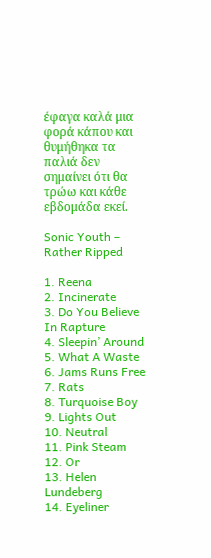έφαγα καλά μια φορά κάπου και θυμήθηκα τα παλιά δεν σημαίνει ότι θα τρώω και κάθε εβδομάδα εκεί.

Sonic Youth – Rather Ripped

1. Reena
2. Incinerate
3. Do You Believe In Rapture
4. Sleepin’ Around
5. What A Waste
6. Jams Runs Free
7. Rats
8. Turquoise Boy
9. Lights Out
10. Neutral
11. Pink Steam
12. Or
13. Helen Lundeberg
14. Eyeliner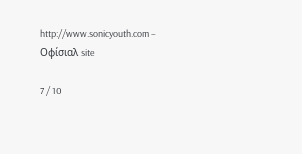http://www.sonicyouth.com – Οφίσιαλ site

7 / 10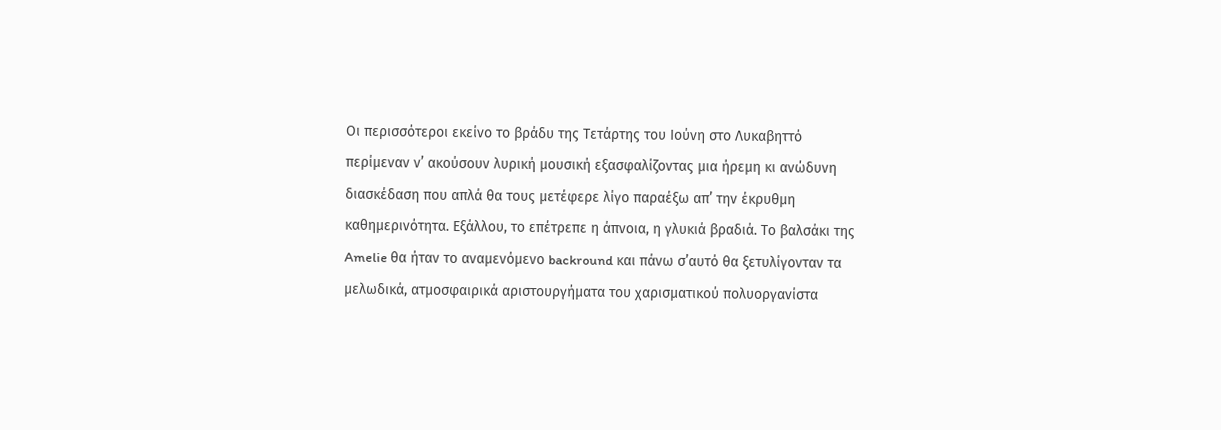Οι περισσότεροι εκείνο το βράδυ της Τετάρτης του Ιούνη στο Λυκαβηττό περίμεναν ν’ ακούσουν λυρική μουσική εξασφαλίζοντας μια ήρεμη κι ανώδυνη διασκέδαση που απλά θα τους μετέφερε λίγο παραέξω απ’ την έκρυθμη καθημερινότητα. Εξάλλου, το επέτρεπε η άπνoια, η γλυκιά βραδιά. Το βαλσάκι της Amelie θα ήταν το αναμενόμενο backround και πάνω σ’αυτό θα ξετυλίγονταν τα μελωδικά, ατμοσφαιρικά αριστουργήματα του χαρισματικού πολυοργανίστα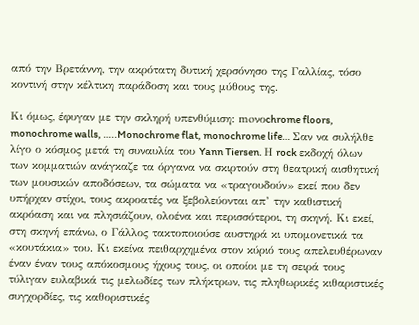από την Βρετάννη, την ακρότατη δυτική χερσόνησο της Γαλλίας, τόσο κοντινή στην κέλτικη παράδοση και τους μύθους της.

Κι όμως, έφυγαν με την σκληρή υπενθύμιση: moνοchrome floors, monochrome walls, …..Monochrome flat, monochrome life… Σαν να συλήλθε λίγο ο κόσμος μετά τη συναυλία του Yann Tiersen. Η rock εκδοχή όλων των κομματιών ανάγκαζε τα όργανα να σκιρτούν στη θεατρική αισθητική των μουσικών αποδόσεων, τα σώματα να «τραγουδούν» εκεί που δεν υπήρχαν στίχοι, τους ακροατές να ξεβολεύονται απ’ την καθιστική ακρόαση και να πλησιάζουν, ολοένα και περισσότεροι, τη σκηνή. Κι εκεί, στη σκηνή επάνω, ο Γάλλος τακτοποιούσε αυστηρά κι υπομονετικά τα «κουτάκια» του. Κι εκείνα πειθαρχημένα στον κύριό τους απελευθέρωναν έναν έναν τους απόκοσμους ήχους τους, οι οποίοι με τη σειρά τους τύλιγαν ευλαβικά τις μελωδίες των πλήκτρων, τις πληθωρικές κιθαριστικές συγχορδίες, τις καθοριστικές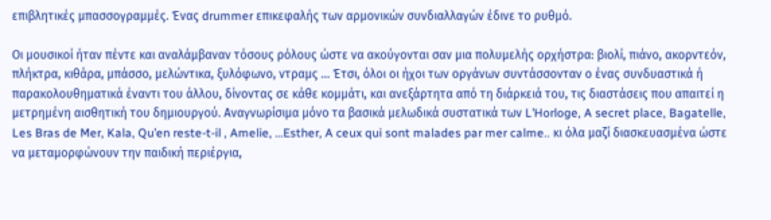επιβλητικές μπασσογραμμές. Ένας drummer επικεφαλής των αρμονικών συνδιαλλαγών έδινε το ρυθμό.

Οι μουσικοί ήταν πέντε και αναλάμβαναν τόσους ρόλους ώστε να ακούγονται σαν μια πολυμελής ορχήστρα: βιολί, πιάνο, ακορντεόν, πλήκτρα, κιθάρα, μπάσσο, μελώντικα, ξυλόφωνο, ντραμς … Έτσι, όλοι οι ήχοι των οργάνων συντάσσονταν ο ένας συνδυαστικά ή παρακολουθηματικά έναντι του άλλου, δίνοντας σε κάθε κομμάτι, και ανεξάρτητα από τη διάρκειά του, τις διαστάσεις που απαιτεί η μετρημένη αισθητική του δημιουργού. Αναγνωρίσιμα μόνο τα βασικά μελωδικά συστατικά των L’Horloge, A secret place, Bagatelle, Les Bras de Mer, Kala, Qu’en reste-t-il , Amelie, …Esther, A ceux qui sont malades par mer calme.. κι όλα μαζί διασκευασμένα ώστε να μεταμορφώνουν την παιδική περιέργια,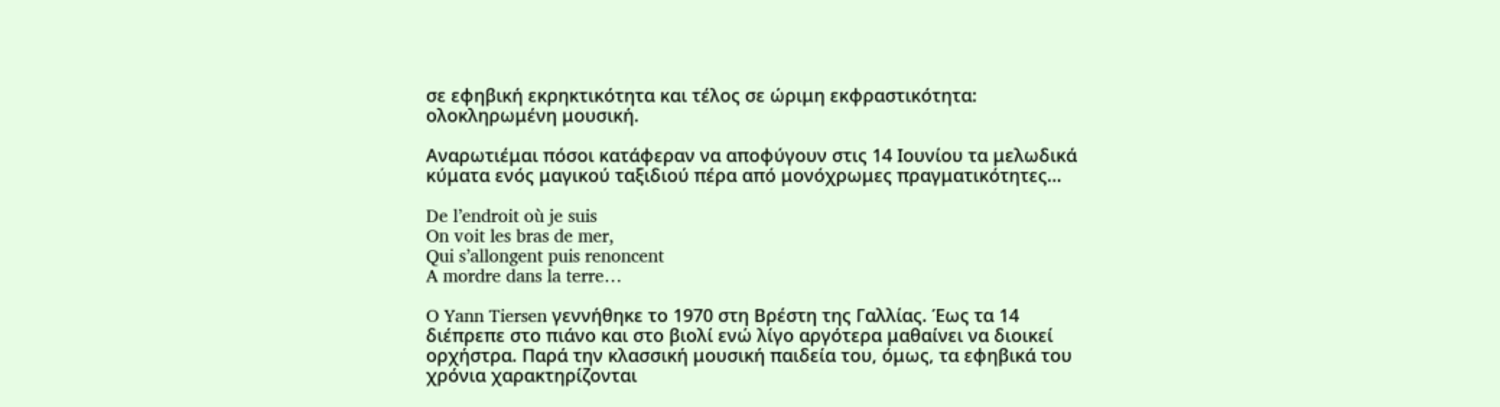σε εφηβική εκρηκτικότητα και τέλος σε ώριμη εκφραστικότητα: ολοκληρωμένη μουσική.

Αναρωτιέμαι πόσοι κατάφεραν να αποφύγουν στις 14 Ιουνίου τα μελωδικά κύματα ενός μαγικού ταξιδιού πέρα από μονόχρωμες πραγματικότητες…

De l’endroit où je suis
On voit les bras de mer,
Qui s’allongent puis renoncent
A mordre dans la terre…

O Yann Tiersen γεννήθηκε το 1970 στη Βρέστη της Γαλλίας. Έως τα 14 διέπρεπε στο πιάνο και στο βιολί ενώ λίγο αργότερα μαθαίνει να διοικεί ορχήστρα. Παρά την κλασσική μουσική παιδεία του, όμως, τα εφηβικά του χρόνια χαρακτηρίζονται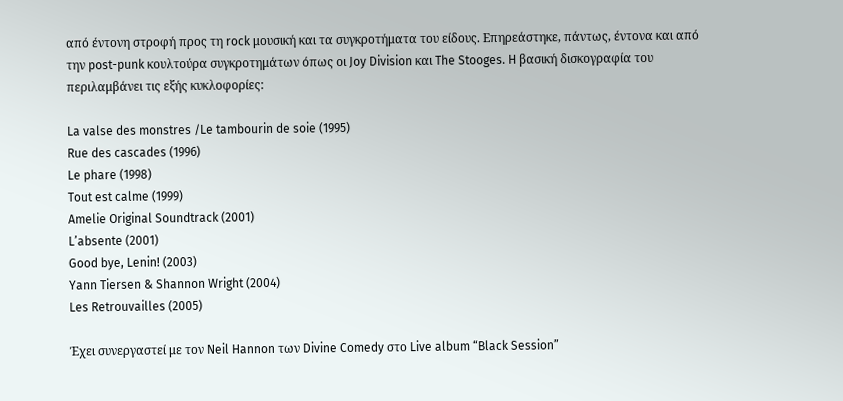από έντονη στροφή προς τη rock μουσική και τα συγκροτήματα του είδους. Επηρεάστηκε, πάντως, έντονα και από την post-punk κουλτούρα συγκροτημάτων όπως οι Joy Division και The Stooges. H βασική δισκογραφία του περιλαμβάνει τις εξής κυκλοφορίες:

La valse des monstres /Le tambourin de soie (1995)
Rue des cascades (1996)
Le phare (1998)
Tout est calme (1999)
Amelie Original Soundtrack (2001)
L’absente (2001)
Good bye, Lenin! (2003)
Yann Tiersen & Shannon Wright (2004)
Les Retrouvailles (2005)

Έχει συνεργαστεί με τον Neil Hannon των Divine Comedy στο Live album “Black Session”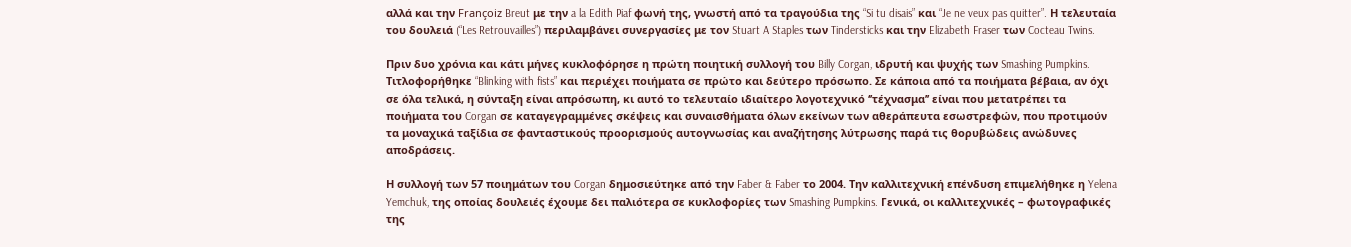αλλά και την Françoiz Breut με την a la Edith Piaf φωνή της, γνωστή από τα τραγούδια της “Si tu disais” και “Je ne veux pas quitter”. Η τελευταία του δουλειά (“Les Retrouvailles”) περιλαμβάνει συνεργασίες με τον Stuart A Staples των Tindersticks και την Elizabeth Fraser των Cocteau Twins.

Πριν δυο χρόνια και κάτι μήνες κυκλοφόρησε η πρώτη ποιητική συλλογή του Billy Corgan, ιδρυτή και ψυχής των Smashing Pumpkins. Τιτλοφορήθηκε “Blinking with fists” και περιέχει ποιήματα σε πρώτο και δεύτερο πρόσωπο. Σε κάποια από τα ποιήματα βέβαια, αν όχι σε όλα τελικά, η σύνταξη είναι απρόσωπη, κι αυτό το τελευταίο ιδιαίτερο λογοτεχνικό ‘’τέχνασμα’’ είναι που μετατρέπει τα ποιήματα του Corgan σε καταγεγραμμένες σκέψεις και συναισθήματα όλων εκείνων των αθεράπευτα εσωστρεφών, που προτιμούν τα μοναχικά ταξίδια σε φανταστικούς προορισμούς αυτογνωσίας και αναζήτησης λύτρωσης παρά τις θορυβώδεις ανώδυνες αποδράσεις.

Η συλλογή των 57 ποιημάτων του Corgan δημοσιεύτηκε από την Faber & Faber το 2004. Την καλλιτεχνική επένδυση επιμελήθηκε η Yelena Yemchuk, της οποίας δουλειές έχουμε δει παλιότερα σε κυκλοφορίες των Smashing Pumpkins. Γενικά, οι καλλιτεχνικές – φωτογραφικές της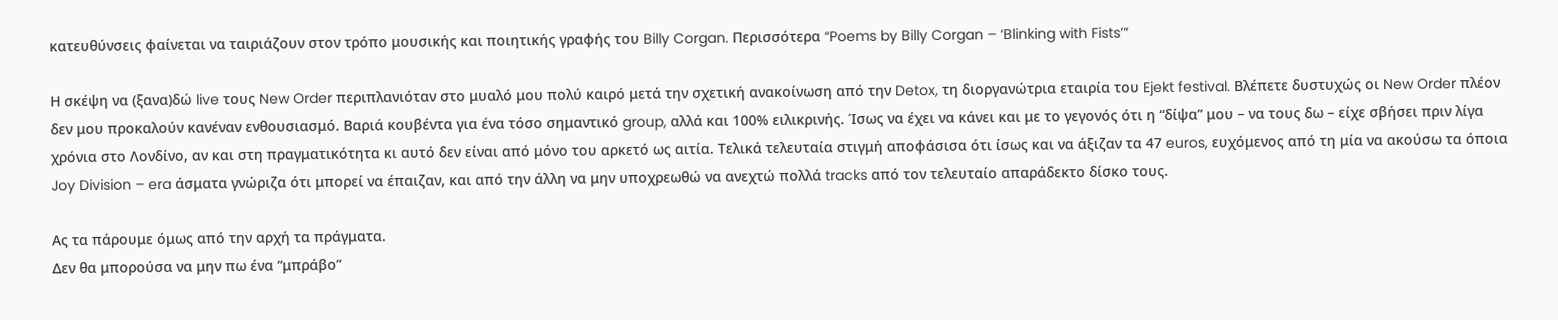κατευθύνσεις φαίνεται να ταιριάζουν στον τρόπο μουσικής και ποιητικής γραφής του Billy Corgan. Περισσότερα “Poems by Billy Corgan – ‘Blinking with Fists’”

Η σκέψη να (ξανα)δώ live τους New Order περιπλανιόταν στο μυαλό μου πολύ καιρό μετά την σχετική ανακοίνωση από την Detox, τη διοργανώτρια εταιρία του Ejekt festival. Βλέπετε δυστυχώς οι New Order πλέον δεν μου προκαλούν κανέναν ενθουσιασμό. Βαριά κουβέντα για ένα τόσο σημαντικό group, αλλά και 100% ειλικρινής. Ίσως να έχει να κάνει και με το γεγονός ότι η “δίψα” μου – να τους δω – είχε σβήσει πριν λίγα χρόνια στο Λονδίνο, αν και στη πραγματικότητα κι αυτό δεν είναι από μόνο του αρκετό ως αιτία. Τελικά τελευταία στιγμή αποφάσισα ότι ίσως και να άξιζαν τα 47 euros, ευχόμενος από τη μία να ακούσω τα όποια Joy Division – era άσματα γνώριζα ότι μπορεί να έπαιζαν, και από την άλλη να μην υποχρεωθώ να ανεχτώ πολλά tracks από τον τελευταίο απαράδεκτο δίσκο τους.

Ας τα πάρουμε όμως από την αρχή τα πράγματα.
Δεν θα μπορούσα να μην πω ένα “μπράβο”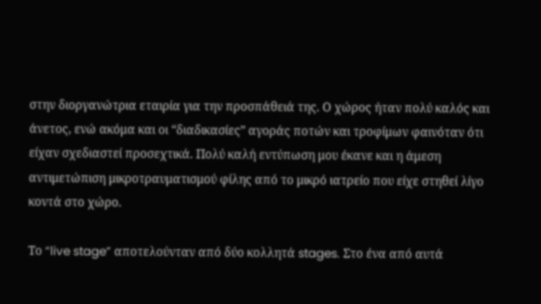στην διοργανώτρια εταιρία για την προσπάθειά της. Ο χώρος ήταν πολύ καλός και άνετος, ενώ ακόμα και οι “διαδικασίες” αγοράς ποτών και τροφίμων φαινόταν ότι είχαν σχεδιαστεί προσεχτικά. Πολύ καλή εντύπωση μου έκανε και η άμεση αντιμετώπιση μικροτραυματισμού φίλης από το μικρό ιατρείο που είχε στηθεί λίγο κοντά στο χώρο.

Το “live stage” αποτελούνταν από δύο κολλητά stages. Στο ένα από αυτά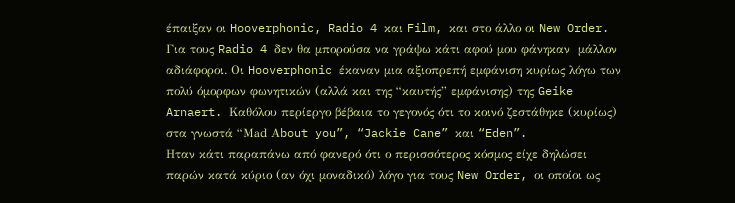έπαιξαν οι Hooverphonic, Radio 4 και Film, και στο άλλο οι New Order. Για τους Radio 4 δεν θα μπορούσα να γράψω κάτι αφού μου φάνηκαν  μάλλον αδιάφοροι. Οι Hooverphonic έκαναν μια αξιοπρεπή εμφάνιση κυρίως λόγω των πολύ όμορφων φωνητικών (αλλά και της “καυτής” εμφάνισης) της Geike Arnaert. Καθόλου περίεργο βέβαια το γεγονός ότι το κοινό ζεστάθηκε (κυρίως) στα γνωστά “Μad Αbout you”, “Jackie Cane” και “Eden”.
Ηταν κάτι παραπάνω από φανερό ότι ο περισσότερος κόσμος είχε δηλώσει παρών κατά κύριο (αν όχι μοναδικό) λόγο για τους New Order, οι οποίοι ως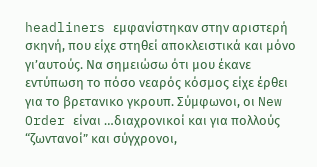headliners εμφανίστηκαν στην αριστερή σκηνή, που είχε στηθεί αποκλειστικά και μόνο γι’αυτούς. Να σημειώσω ότι μου έκανε εντύπωση το πόσο νεαρός κόσμος είχε έρθει για το βρετανικο γκρουπ. Σύμφωνοι, οι New Order είναι …διαχρονικοί και για πολλούς “ζωντανοί” και σύγχρονοι,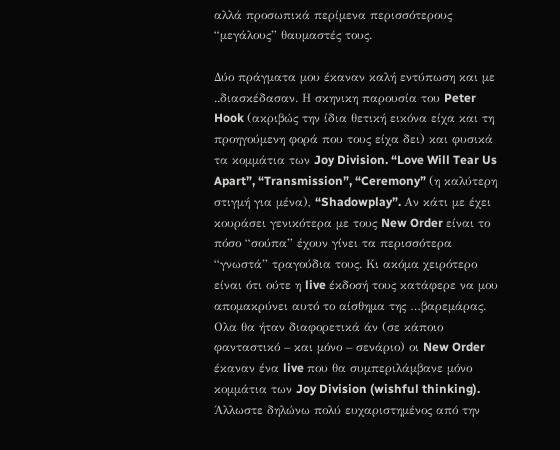αλλά προσωπικά περίμενα περισσότερους “μεγάλους” θαυμαστές τους.

Δύο πράγματα μου έκαναν καλή εντύπωση και με ..διασκέδασαν. Η σκηνικη παρουσία του Peter Hook (ακριβώς την ίδια θετική εικόνα είχα και τη προηγούμενη φορά που τους είχα δει) και φυσικά τα κομμάτια των Joy Division. “Love Will Tear Us Apart”, “Transmission”, “Ceremony” (η καλύτερη στιγμή για μένα), “Shadowplay”. Αν κάτι με έχει κουράσει γενικότερα με τους New Order είναι το πόσο “σούπα” έχουν γίνει τα περισσότερα “γνωστά” τραγούδια τους. Κι ακόμα χειρότερο είναι ότι ούτε η live έκδοσή τους κατάφερε να μου απομακρύνει αυτό το αίσθημα της …βαρεμάρας. Ολα θα ήταν διαφορετικά άν (σε κάποιο φανταστικό – και μόνο – σενάριο) οι New Order έκαναν ένα live που θα συμπεριλάμβανε μόνο κομμάτια των Joy Division (wishful thinking). Άλλωστε δηλώνω πολύ ευχαριστημένος από την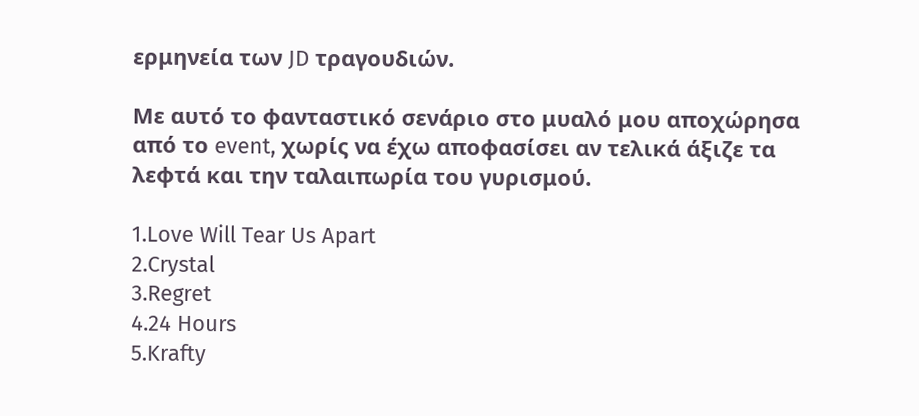ερμηνεία των JD τραγουδιών.

Με αυτό το φανταστικό σενάριο στο μυαλό μου αποχώρησα από το event, χωρίς να έχω αποφασίσει αν τελικά άξιζε τα λεφτά και την ταλαιπωρία του γυρισμού.

1.Love Will Tear Us Apart
2.Crystal
3.Regret
4.24 Hours
5.Krafty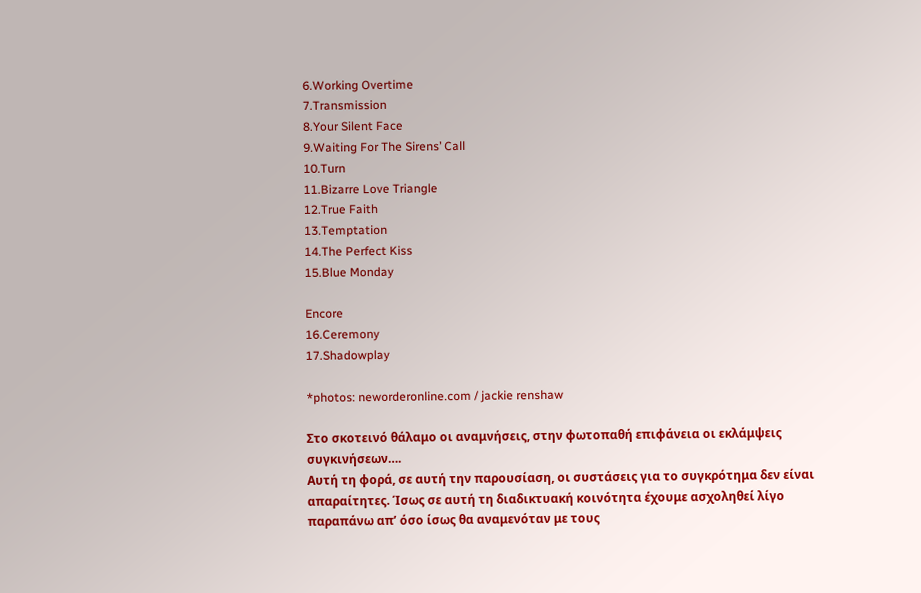6.Working Overtime
7.Transmission
8.Your Silent Face
9.Waiting For The Sirens’ Call
10.Turn
11.Bizarre Love Triangle
12.True Faith
13.Temptation
14.The Perfect Kiss
15.Blue Monday

Encore
16.Ceremony
17.Shadowplay

*photos: neworderonline.com / jackie renshaw

Στο σκοτεινό θάλαμο οι αναμνήσεις, στην φωτοπαθή επιφάνεια οι εκλάμψεις συγκινήσεων….
Αυτή τη φορά, σε αυτή την παρουσίαση, οι συστάσεις για το συγκρότημα δεν είναι απαραίτητες. Ίσως σε αυτή τη διαδικτυακή κοινότητα έχουμε ασχοληθεί λίγο παραπάνω απ’ όσο ίσως θα αναμενόταν με τους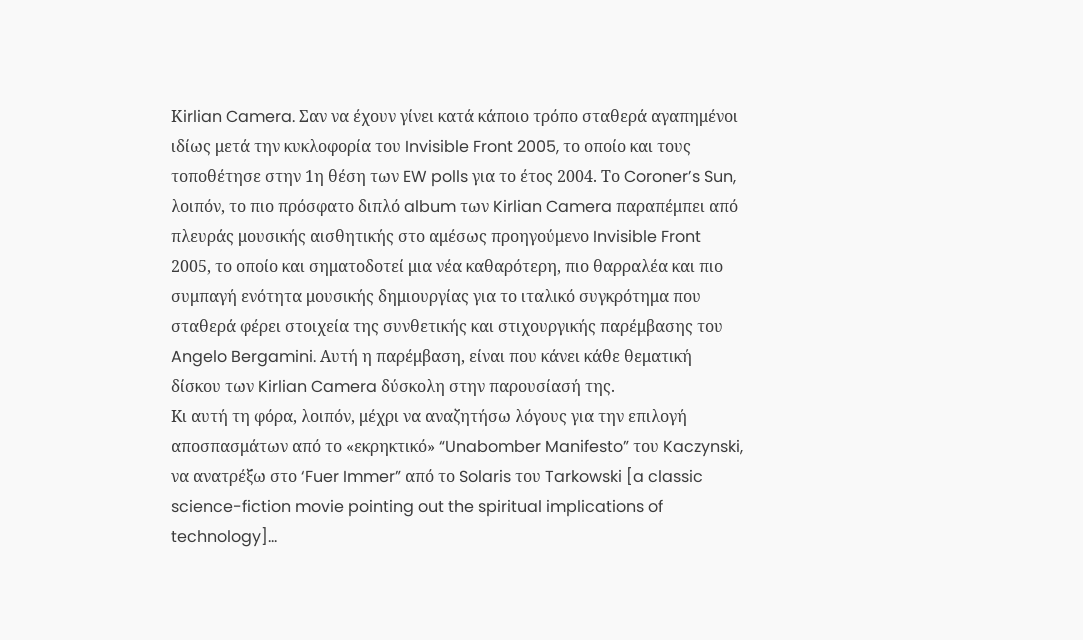Κirlian Camera. Σαν να έχουν γίνει κατά κάποιο τρόπο σταθερά αγαπημένοι ιδίως μετά την κυκλοφορία του Invisible Front 2005, το οποίο και τους τοποθέτησε στην 1η θέση των EW polls για το έτος 2004. Tο Coroner’s Sun, λοιπόν, το πιο πρόσφατο διπλό album των Kirlian Camera παραπέμπει από πλευράς μουσικής αισθητικής στο αμέσως προηγούμενο Invisible Front 2005, το οποίο και σηματοδοτεί μια νέα καθαρότερη, πιο θαρραλέα και πιο συμπαγή ενότητα μουσικής δημιουργίας για το ιταλικό συγκρότημα που σταθερά φέρει στοιχεία της συνθετικής και στιχουργικής παρέμβασης του Angelo Bergamini. Αυτή η παρέμβαση, είναι που κάνει κάθε θεματική δίσκου των Kirlian Camera δύσκολη στην παρουσίασή της.
Kι αυτή τη φόρα, λοιπόν, μέχρι να αναζητήσω λόγους για την επιλογή αποσπασμάτων από το «εκρηκτικό» “Unabomber Manifesto” του Kaczynski, να ανατρέξω στο ‘Fuer Immer” από το Solaris του Tarkowski [a classic science-fiction movie pointing out the spiritual implications of technology]…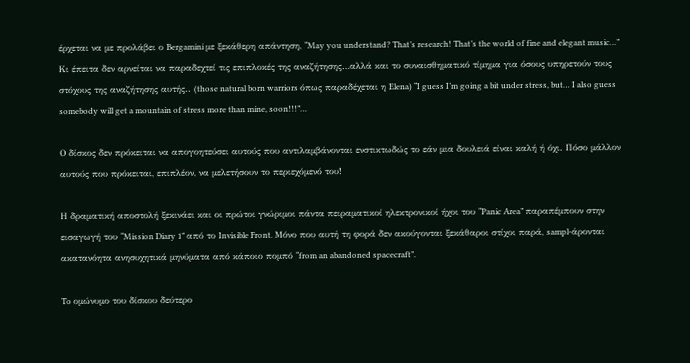έρχεται να με προλάβει ο Bergamini με ξεκάθερη απάντηση, “May you understand? That’s research! That’s the world of fine and elegant music…” Κι έπειτα δεν αρνείται να παραδεχτεί τις επιπλοκές της αναζήτησης…αλλά και το συναισθηματικό τίμημα για όσους υπηρετούν τους στόχους της αναζήτησης αυτής.. (those natural born warriors όπως παραδέχεται η Elena) “I guess I’m going a bit under stress, but… I also guess somebody will get a mountain of stress more than mine, soon!!!”…

Ο δίσκος δεν πρόκειται να απογοητεύσει αυτούς που αντιλαμβάνονται ενστικτωδώς το εάν μια δουλειά είναι καλή ή όχι. Πόσο μάλλον αυτούς που πρόκειται, επιπλέον, να μελετήσουν το περιεχόμενό του!

Η δραματική αποστολή ξεκινάει και οι πρώτοι γνώριμοι πάντα πειραματικοί ηλεκτρονικοί ήχοι του “Panic Area” παραπέμπουν στην εισαγωγή του “Mission Diary 1” από το Invisible Front. Μόνο που αυτή τη φορά δεν ακούγονται ξεκάθαροι στίχοι παρά, sampl-άρονται ακατανόητα ανησυχητικά μηνύματα από κάποιο πομπό “from an abandoned spacecraft”.

To ομώνυμο του δίσκου δεύτερο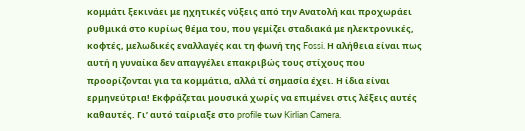κομμάτι ξεκινάει με ηχητικές νύξεις από την Ανατολή και προχωράει ρυθμικά στο κυρίως θέμα του, που γεμίζει σταδιακά με ηλεκτρονικές, κοφτές, μελωδικές εναλλαγές και τη φωνή της Fossi. Η αλήθεια είναι πως αυτή η γυναίκα δεν απαγγέλει επακριβώς τους στίχους που προορίζονται για τα κομμάτια, αλλά τί σημασία έχει. Η ίδια είναι ερμηνεύτρια! Εκφράζεται μουσικά χωρίς να επιμένει στις λέξεις αυτές καθαυτές. Γι’ αυτό ταίριαξε στο profile των Kirlian Camera.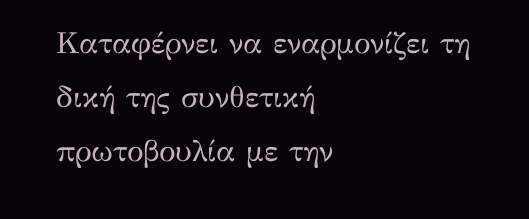Καταφέρνει να εναρμονίζει τη δική της συνθετική πρωτοβουλία με την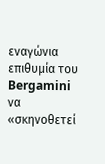εναγώνια επιθυμία του Bergamini να «σκηνοθετεί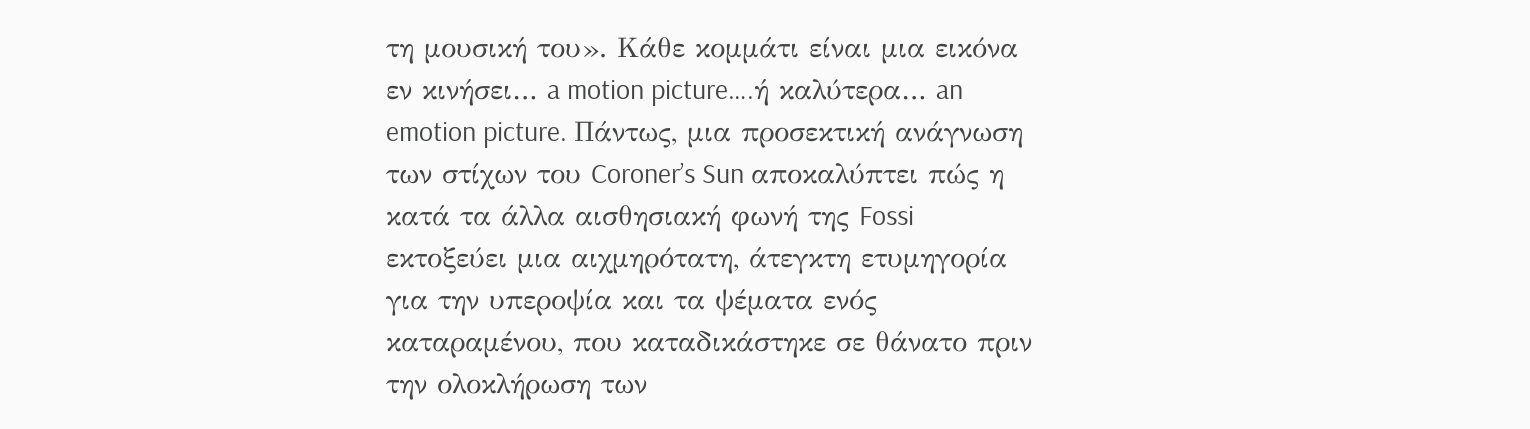τη μουσική του». Κάθε κομμάτι είναι μια εικόνα εν κινήσει… a motion picture….ή καλύτερα… an emotion picture. Πάντως, μια προσεκτική ανάγνωση των στίχων του Coroner’s Sun αποκαλύπτει πώς η κατά τα άλλα αισθησιακή φωνή της Fossi εκτοξεύει μια αιχμηρότατη, άτεγκτη ετυμηγορία για την υπεροψία και τα ψέματα ενός καταραμένου, που καταδικάστηκε σε θάνατο πριν την ολοκλήρωση των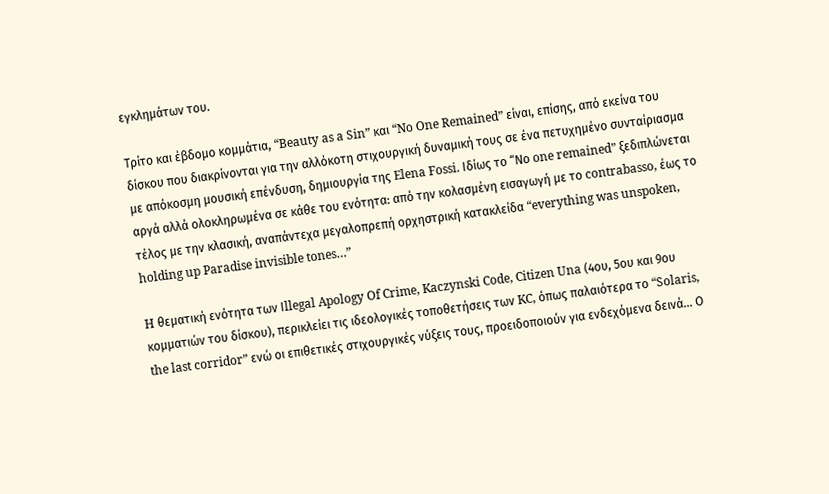εγκλημάτων του.

Τρίτο και έβδομο κομμάτια, “Beauty as a Sin” και “No One Remained” είναι, επίσης, από εκείνα του δίσκου που διακρίνονται για την αλλόκοτη στιχουργική δυναμική τους σε ένα πετυχημένο συνταίριασμα με απόκοσμη μουσική επένδυση, δημιουργία της Elena Fossi. Ιδίως το “Νο one remained” ξεδιπλώνεται αργά αλλά ολοκληρωμένα σε κάθε του ενότητα: από την κολασμένη εισαγωγή με το contrabasso, έως το τέλος με την κλασική, αναπάντεχα μεγαλοπρεπή ορχηστρική κατακλείδα “everything was unspoken, holding up Paradise invisible tones…”

H θεματική ενότητα των Ιllegal Apology Of Crime, Kaczynski Code, Citizen Una (4ου, 5ου και 9ου κομματιών του δίσκου), περικλείει τις ιδεολογικές τοποθετήσεις των KC, όπως παλαιότερα το “Solaris, the last corridor” ενώ οι επιθετικές στιχουργικές νύξεις τους, προειδοποιούν για ενδεχόμενα δεινά… Ο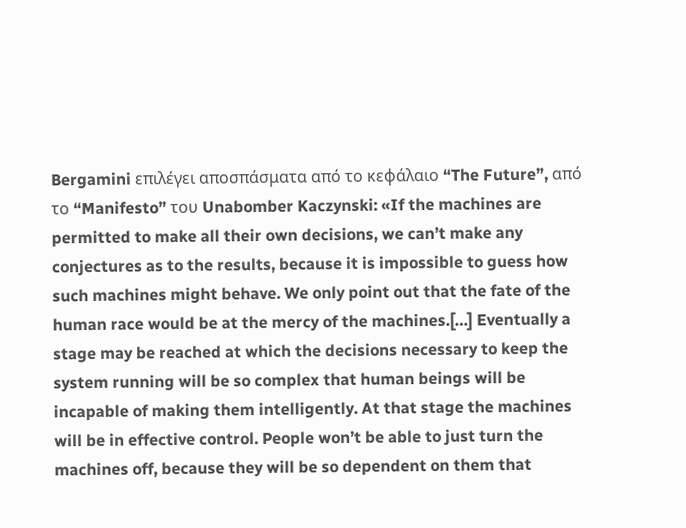Bergamini επιλέγει αποσπάσματα από το κεφάλαιο “The Future”, από το “Manifesto” του Unabomber Kaczynski: «If the machines are permitted to make all their own decisions, we can’t make any conjectures as to the results, because it is impossible to guess how such machines might behave. We only point out that the fate of the human race would be at the mercy of the machines.[…] Eventually a stage may be reached at which the decisions necessary to keep the system running will be so complex that human beings will be incapable of making them intelligently. At that stage the machines will be in effective control. People won’t be able to just turn the machines off, because they will be so dependent on them that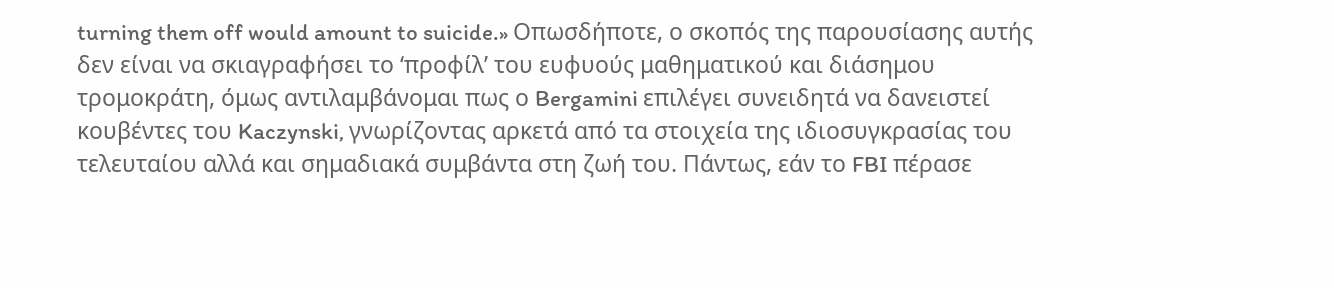turning them off would amount to suicide.» Οπωσδήποτε, ο σκοπός της παρουσίασης αυτής δεν είναι να σκιαγραφήσει το ‘προφίλ’ του ευφυούς μαθηματικού και διάσημου τρομοκράτη, όμως αντιλαμβάνομαι πως ο Bergamini επιλέγει συνειδητά να δανειστεί κουβέντες του Kaczynski, γνωρίζοντας αρκετά από τα στοιχεία της ιδιοσυγκρασίας του τελευταίου αλλά και σημαδιακά συμβάντα στη ζωή του. Πάντως, εάν το FBI πέρασε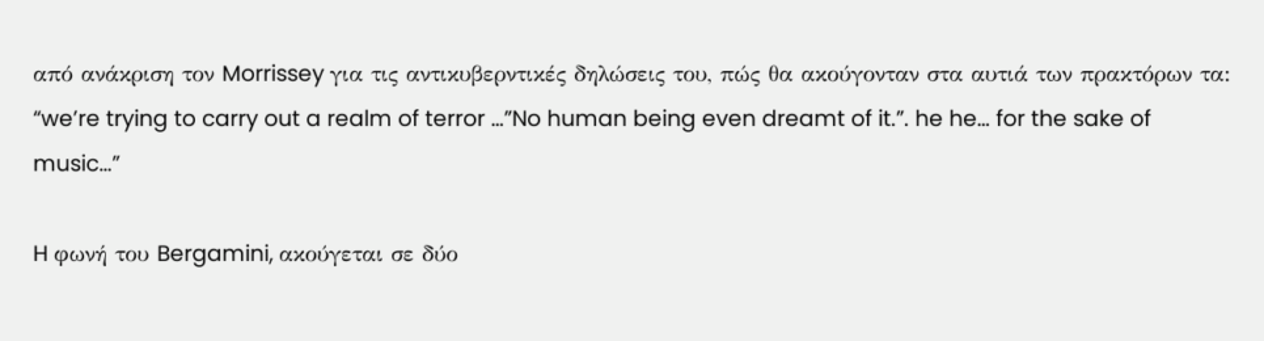από ανάκριση τον Morrissey για τις αντικυβερντικές δηλώσεις του, πώς θα ακούγονταν στα αυτιά των πρακτόρων τα: “we’re trying to carry out a realm of terror …”No human being even dreamt of it.”. he he… for the sake of music…”

H φωνή του Bergamini, ακούγεται σε δύο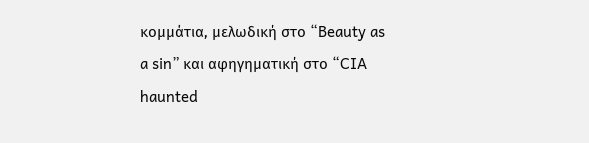κομμάτια, μελωδική στο “Beauty as a sin” και αφηγηματική στο “CIA haunted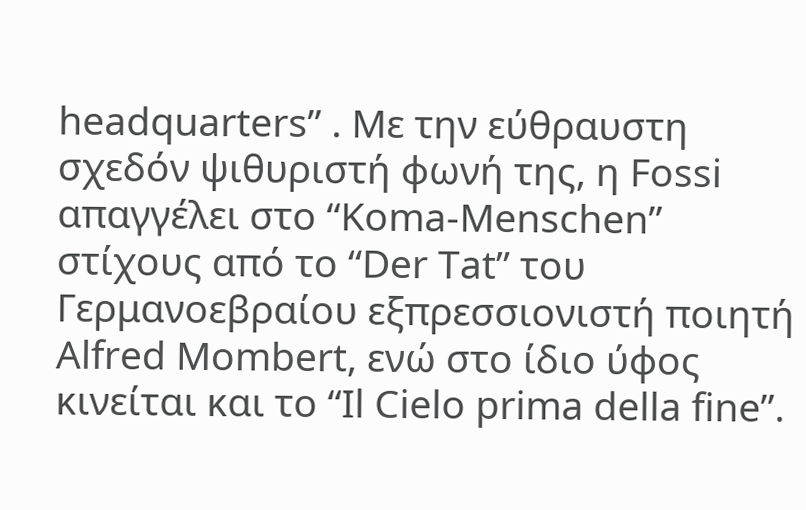headquarters” . Με την εύθραυστη σχεδόν ψιθυριστή φωνή της, η Fossi απαγγέλει στο “Koma-Menschen” στίχους από το “Der Tat” του Γερμανοεβραίου εξπρεσσιονιστή ποιητή Αlfred Mombert, ενώ στο ίδιο ύφος κινείται και το “Il Cielo prima della fine”.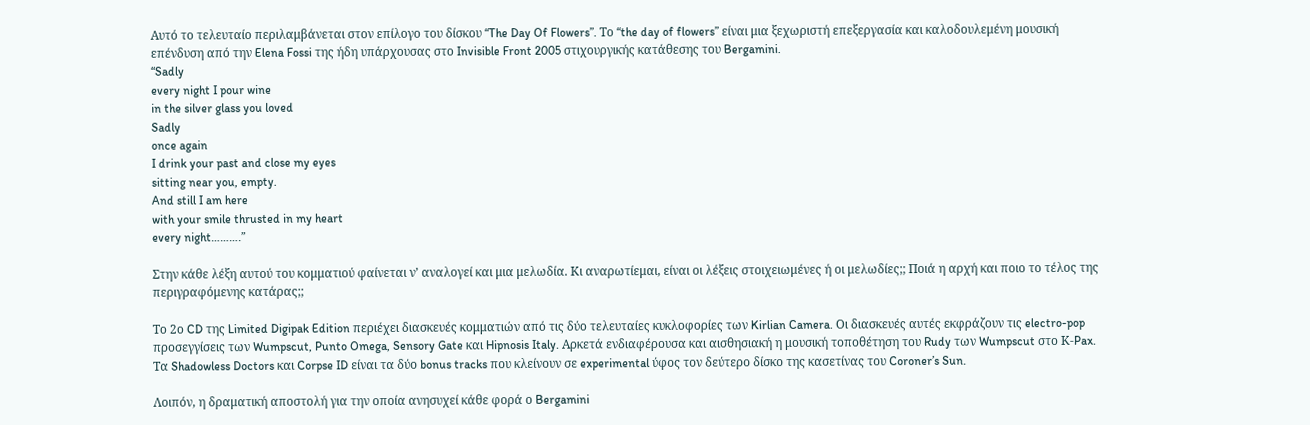Αυτό το τελευταίο περιλαμβάνεται στον επίλογο του δίσκου “The Day Of Flowers”. Το “the day of flowers” είναι μια ξεχωριστή επεξεργασία και καλοδουλεμένη μουσική επένδυση από την Elena Fossi της ήδη υπάρχουσας στο Invisible Front 2005 στιχουργικής κατάθεσης του Bergamini.
“Sadly
every night I pour wine
in the silver glass you loved
Sadly
once again
I drink your past and close my eyes
sitting near you, empty.
And still I am here
with your smile thrusted in my heart
every night……….”

Στην κάθε λέξη αυτού του κομματιού φαίνεται ν’ αναλογεί και μια μελωδία. Κι αναρωτίεμαι, είναι οι λέξεις στοιχειωμένες ή οι μελωδίες;; Ποιά η αρχή και ποιο το τέλος της περιγραφόμενης κατάρας;;

Το 2ο CD της Limited Digipak Edition περιέχει διασκευές κομματιών από τις δύο τελευταίες κυκλοφορίες των Kirlian Camera. Οι διασκευές αυτές εκφράζουν τις electro-pop προσεγγίσεις των Wumpscut, Punto Omega, Sensory Gate και Hipnosis Italy. Αρκετά ενδιαφέρουσα και αισθησιακή η μουσική τοποθέτηση του Rudy των Wumpscut στο Κ-Pax. Τα Shadowless Doctors και Corpse ID είναι τα δύο bonus tracks που κλείνουν σε experimental ύφος τον δεύτερο δίσκο της κασετίνας του Coroner’s Sun.

Λοιπόν, η δραματική αποστολή για την οποία ανησυχεί κάθε φορά ο Bergamini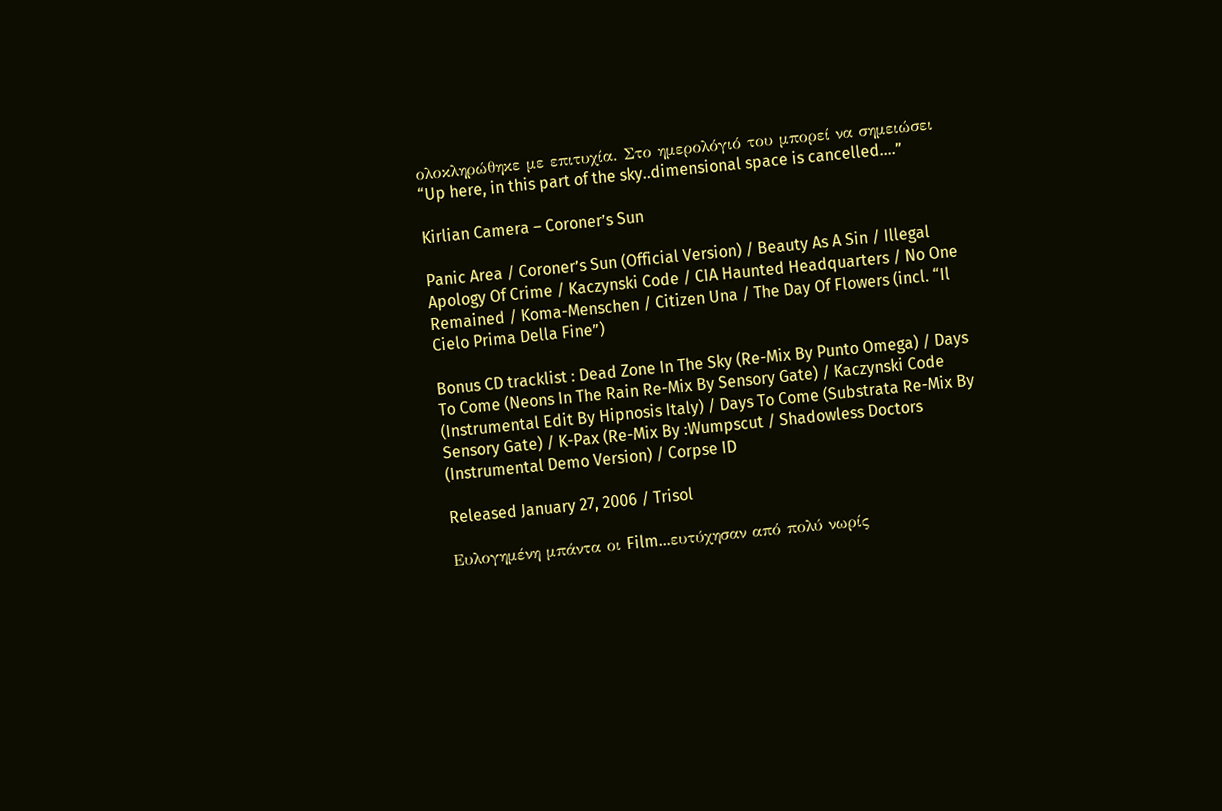ολοκληρώθηκε με επιτυχία. Στο ημερολόγιό του μπορεί να σημειώσει “Up here, in this part of the sky..dimensional space is cancelled….”

Kirlian Camera – Coroner’s Sun

Panic Area / Coroner’s Sun (Official Version) / Beauty As A Sin / Illegal Apology Of Crime / Kaczynski Code / CIA Haunted Headquarters / No One Remained / Koma-Menschen / Citizen Una / The Day Of Flowers (incl. “Il Cielo Prima Della Fine”)

Bonus CD tracklist : Dead Zone In The Sky (Re-Mix By Punto Omega) / Days To Come (Neons In The Rain Re-Mix By Sensory Gate) / Kaczynski Code (Instrumental Edit By Hipnosis Italy) / Days To Come (Substrata Re-Mix By Sensory Gate) / K-Pax (Re-Mix By :Wumpscut / Shadowless Doctors (Instrumental Demo Version) / Corpse ID

Released January 27, 2006 / Trisol

Ευλογημένη μπάντα οι Film…ευτύχησαν από πολύ νωρίς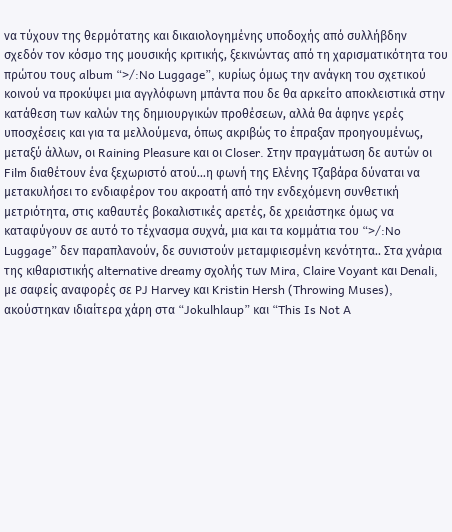να τύχουν της θερμότατης και δικαιολογημένης υποδοχής από συλλήβδην σχεδόν τον κόσμο της μουσικής κριτικής, ξεκινώντας από τη χαρισματικότητα του πρώτου τους album “>/:No Luggage”, κυρίως όμως την ανάγκη του σχετικού κοινού να προκύψει μια αγγλόφωνη μπάντα που δε θα αρκείτο αποκλειστικά στην κατάθεση των καλών της δημιουργικών προθέσεων, αλλά θα άφηνε γερές υποσχέσεις και για τα μελλούμενα, όπως ακριβώς το έπραξαν προηγουμένως, μεταξύ άλλων, οι Raining Pleasure και οι Closer. Στην πραγμάτωση δε αυτών οι Film διαθέτουν ένα ξεχωριστό ατού…η φωνή της Ελένης Τζαβάρα δύναται να μετακυλήσει το ενδιαφέρον του ακροατή από την ενδεχόμενη συνθετική μετριότητα, στις καθαυτές βοκαλιστικές αρετές, δε χρειάστηκε όμως να καταφύγουν σε αυτό το τέχνασμα συχνά, μια και τα κομμάτια του “>/:No Luggage” δεν παραπλανούν, δε συνιστούν μεταμφιεσμένη κενότητα.. Στα χνάρια της κιθαριστικής alternative dreamy σχολής των Mira, Claire Voyant και Denali, με σαφείς αναφορές σε PJ Harvey και Kristin Hersh (Throwing Muses), ακούστηκαν ιδιαίτερα χάρη στα “Jokulhlaup” και “This Is Not A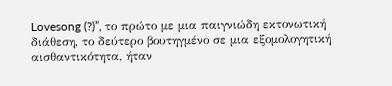Lovesong (?)”, το πρώτο με μια παιγνιώδη εκτονωτική διάθεση, το δεύτερο βουτηγμένο σε μια εξομολογητική αισθαντικότητα, ήταν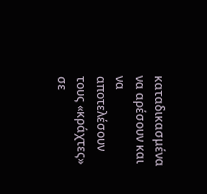καταδικασμένα να αρέσουν και να αποτελέσουν τους «κράχτες» σε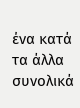ένα κατά τα άλλα συνολικά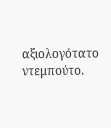αξιολογότατο ντεμπούτο.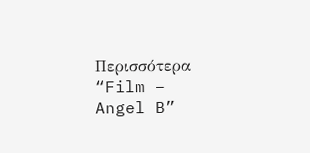Περισσότερα “Film – Angel B”